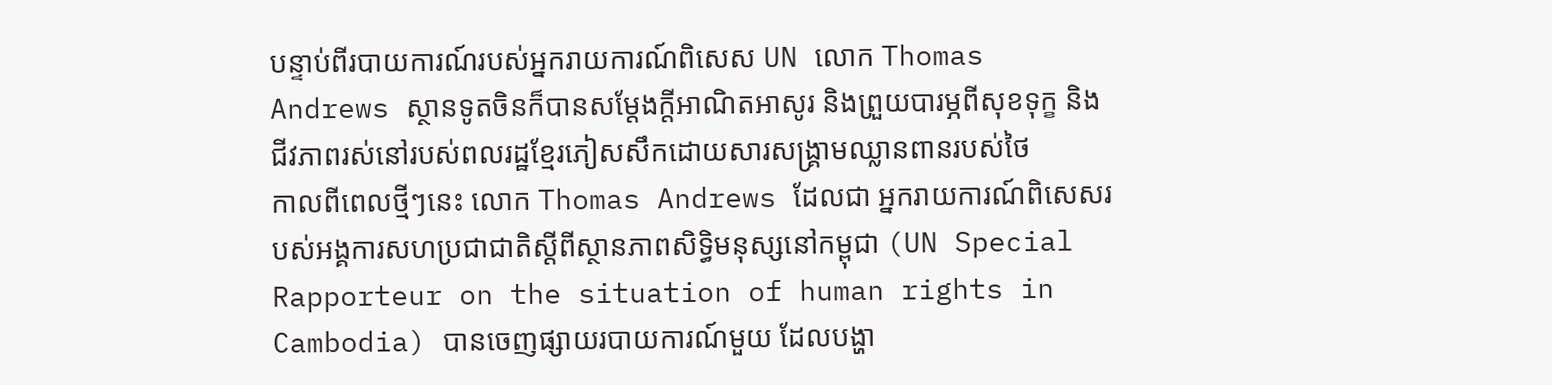បន្ទាប់ពីរបាយការណ៍របស់អ្នករាយការណ៍ពិសេស UN លោក Thomas Andrews ស្ថានទូតចិនក៏បានសម្តែងក្តីអាណិតអាសូរ និងព្រួយបារម្ភពីសុខទុក្ខ និងជីវភាពរស់នៅរបស់ពលរដ្ឋខ្មែរភៀសសឹកដោយសារសង្រ្គាមឈ្លានពានរបស់ថៃ
កាលពីពេលថ្មីៗនេះ លោក Thomas Andrews ដែលជា អ្នករាយការណ៍ពិសេសរបស់អង្គការសហប្រជាជាតិស្តីពីស្ថានភាពសិទ្ធិមនុស្សនៅកម្ពុជា (UN Special Rapporteur on the situation of human rights in Cambodia) បានចេញផ្សាយរបាយការណ៍មួយ ដែលបង្ហា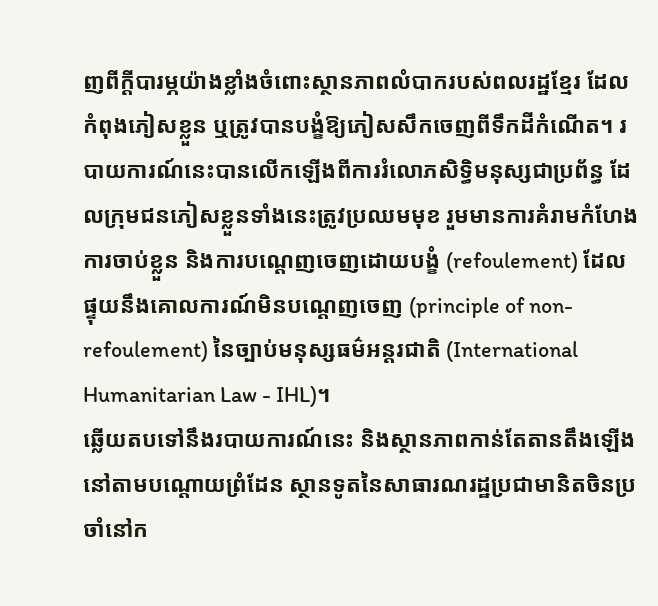ញពីក្តីបារម្ភយ៉ាងខ្លាំងចំពោះស្ថានភាពលំបាករបស់ពលរដ្ឋខ្មែរ ដែលកំពុងភៀសខ្លួន ឬត្រូវបានបង្ខំឱ្យភៀសសឹកចេញពីទឹកដីកំណើត។ របាយការណ៍នេះបានលើកឡើងពីការរំលោភសិទ្ធិមនុស្សជាប្រព័ន្ធ ដែលក្រុមជនភៀសខ្លួនទាំងនេះត្រូវប្រឈមមុខ រួមមានការគំរាមកំហែង ការចាប់ខ្លួន និងការបណ្តេញចេញដោយបង្ខំ (refoulement) ដែលផ្ទុយនឹងគោលការណ៍មិនបណ្តេញចេញ (principle of non-refoulement) នៃច្បាប់មនុស្សធម៌អន្តរជាតិ (International Humanitarian Law - IHL)។
ឆ្លើយតបទៅនឹងរបាយការណ៍នេះ និងស្ថានភាពកាន់តែតានតឹងឡើងនៅតាមបណ្តោយព្រំដែន ស្ថានទូតនៃសាធារណរដ្ឋប្រជាមានិតចិនប្រចាំនៅក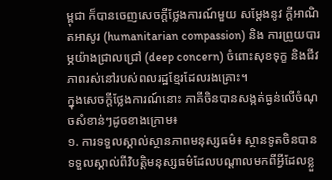ម្ពុជា ក៏បានចេញសេចក្តីថ្លែងការណ៍មួយ សម្តែងនូវ ក្តីអាណិតអាសូរ (humanitarian compassion) និង ការព្រួយបារម្ភយ៉ាងជ្រាលជ្រៅ (deep concern) ចំពោះសុខទុក្ខ និងជីវភាពរស់នៅរបស់ពលរដ្ឋខ្មែរដែលរងគ្រោះ។
ក្នុងសេចក្តីថ្លែងការណ៍នោះ ភាគីចិនបានសង្កត់ធ្ងន់លើចំណុចសំខាន់ៗដូចខាងក្រោម៖
១. ការទទួលស្គាល់ស្ថានភាពមនុស្សធម៌៖ ស្ថានទូតចិនបានទទួលស្គាល់ពីវិបត្តិមនុស្សធម៌ដែលបណ្តាលមកពីអ្វីដែលខ្លួ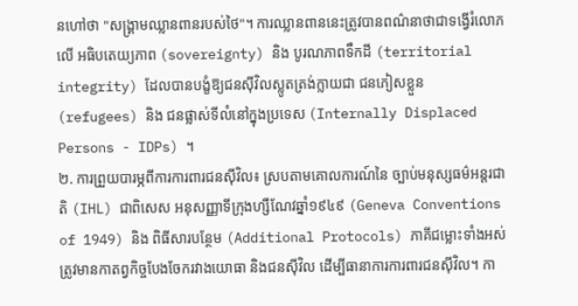នហៅថា "សង្រ្គាមឈ្លានពានរបស់ថៃ"។ ការឈ្លានពាននេះត្រូវបានពណ៌នាថាជាទង្វើរំលោភលើ អធិបតេយ្យភាព (sovereignty) និង បូរណភាពទឹកដី (territorial integrity) ដែលបានបង្ខំឱ្យជនស៊ីវិលស្លូតត្រង់ក្លាយជា ជនភៀសខ្លួន (refugees) និង ជនផ្លាស់ទីលំនៅក្នុងប្រទេស (Internally Displaced Persons - IDPs) ។
២. ការព្រួយបារម្ភពីការការពារជនស៊ីវិល៖ ស្របតាមគោលការណ៍នៃ ច្បាប់មនុស្សធម៌អន្តរជាតិ (IHL) ជាពិសេស អនុសញ្ញាទីក្រុងហ្សឺណែវឆ្នាំ១៩៤៩ (Geneva Conventions of 1949) និង ពិធីសារបន្ថែម (Additional Protocols) ភាគីជម្លោះទាំងអស់ត្រូវមានកាតព្វកិច្ចបែងចែករវាងយោធា និងជនស៊ីវិល ដើម្បីធានាការការពារជនស៊ីវិល។ កា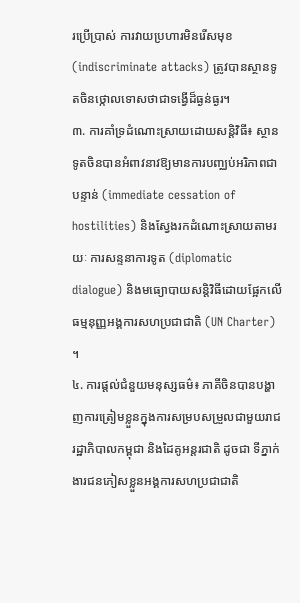រប្រើប្រាស់ ការវាយប្រហារមិនរើសមុខ (indiscriminate attacks) ត្រូវបានស្ថានទូតចិនថ្កោលទោសថាជាទង្វើដ៏ធ្ងន់ធ្ងរ។
៣. ការគាំទ្រដំណោះស្រាយដោយសន្តិវិធី៖ ស្ថានទូតចិនបានអំពាវនាវឱ្យមានការបញ្ឈប់អរិភាពជាបន្ទាន់ (immediate cessation of hostilities) និងស្វែងរកដំណោះស្រាយតាមរយៈ ការសន្ទនាការទូត (diplomatic dialogue) និងមធ្យោបាយសន្តិវិធីដោយផ្អែកលើធម្មនុញ្ញអង្គការសហប្រជាជាតិ (UN Charter) ។
៤. ការផ្តល់ជំនួយមនុស្សធម៌៖ ភាគីចិនបានបង្ហាញការត្រៀមខ្លួនក្នុងការសម្របសម្រួលជាមួយរាជរដ្ឋាភិបាលកម្ពុជា និងដៃគូអន្តរជាតិ ដូចជា ទីភ្នាក់ងារជនភៀសខ្លួនអង្គការសហប្រជាជាតិ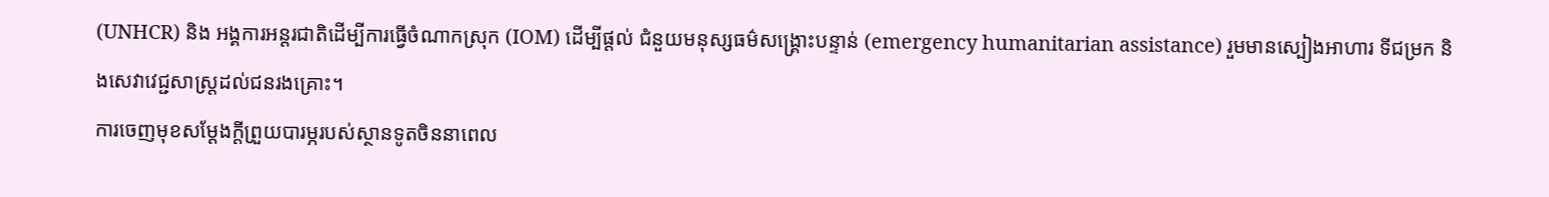(UNHCR) និង អង្គការអន្តរជាតិដើម្បីការធ្វើចំណាកស្រុក (IOM) ដើម្បីផ្តល់ ជំនួយមនុស្សធម៌សង្គ្រោះបន្ទាន់ (emergency humanitarian assistance) រួមមានស្បៀងអាហារ ទីជម្រក និងសេវាវេជ្ជសាស្ត្រដល់ជនរងគ្រោះ។
ការចេញមុខសម្តែងក្តីព្រួយបារម្ភរបស់ស្ថានទូតចិននាពេល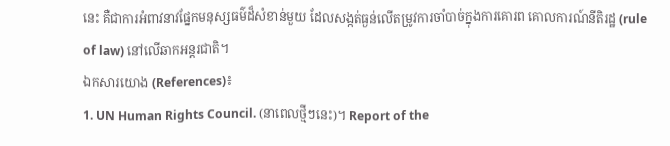នេះ គឺជាការអំពាវនាវផ្នែកមនុស្សធម៌ដ៏សំខាន់មួយ ដែលសង្កត់ធ្ងន់លើតម្រូវការចាំបាច់ក្នុងការគោរព គោលការណ៍នីតិរដ្ឋ (rule of law) នៅលើឆាកអន្តរជាតិ។
ឯកសារយោង (References)៖
1. UN Human Rights Council. (នាពេលថ្មីៗនេះ)។ Report of the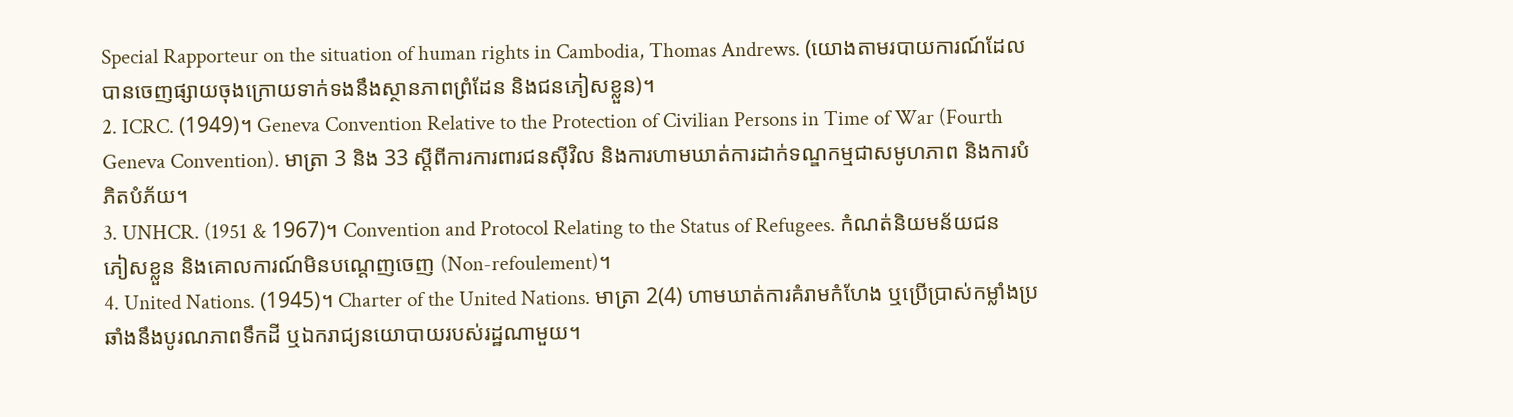Special Rapporteur on the situation of human rights in Cambodia, Thomas Andrews. (យោងតាមរបាយការណ៍ដែលបានចេញផ្សាយចុងក្រោយទាក់ទងនឹងស្ថានភាពព្រំដែន និងជនភៀសខ្លួន)។
2. ICRC. (1949)។ Geneva Convention Relative to the Protection of Civilian Persons in Time of War (Fourth Geneva Convention). មាត្រា 3 និង 33 ស្តីពីការការពារជនស៊ីវិល និងការហាមឃាត់ការដាក់ទណ្ឌកម្មជាសមូហភាព និងការបំភិតបំភ័យ។
3. UNHCR. (1951 & 1967)។ Convention and Protocol Relating to the Status of Refugees. កំណត់និយមន័យជនភៀសខ្លួន និងគោលការណ៍មិនបណ្តេញចេញ (Non-refoulement)។
4. United Nations. (1945)។ Charter of the United Nations. មាត្រា 2(4) ហាមឃាត់ការគំរាមកំហែង ឬប្រើប្រាស់កម្លាំងប្រឆាំងនឹងបូរណភាពទឹកដី ឬឯករាជ្យនយោបាយរបស់រដ្ឋណាមួយ។